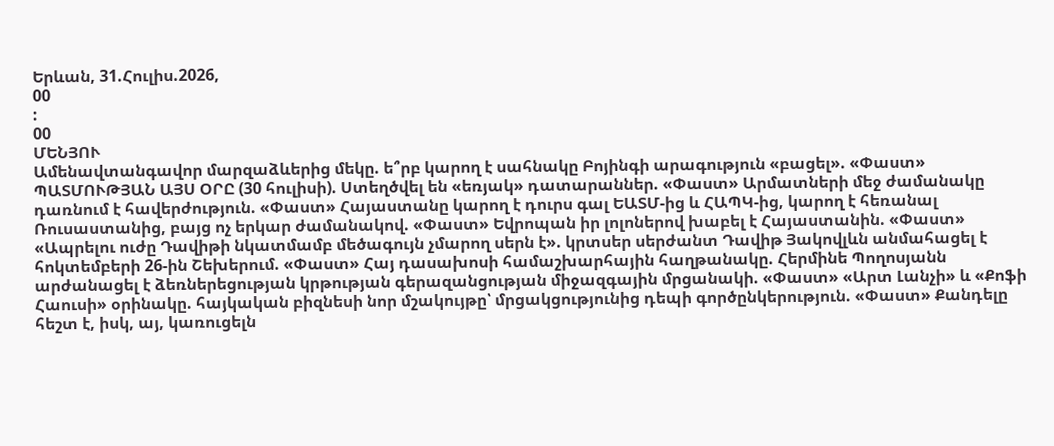Երևան, 31.Հուլիս.2026,
00
:
00
ՄԵՆՅՈՒ
Ամենավտանգավոր մարզաձևերից մեկը. ե՞րբ կարող է սահնակը Բոյինգի արագություն «բացել». «Փաստ» ՊԱՏՄՈՒԹՅԱՆ ԱՅՍ ՕՐԸ (30 հուլիսի). Ստեղծվել են «եռյակ» դատարաններ. «Փաստ» Արմատների մեջ ժամանակը դառնում է հավերժություն. «Փաստ» Հայաստանը կարող է դուրս գալ ԵԱՏՄ-ից և ՀԱՊԿ-ից, կարող է հեռանալ Ռուսաստանից, բայց ոչ երկար ժամանակով. «Փաստ» Եվրոպան իր լոլոներով խաբել է Հայաստանին. «Փաստ» «Ապրելու ուժը Դավիթի նկատմամբ մեծագույն չմարող սերն է». կրտսեր սերժանտ Դավիթ Յակովլևն անմահացել է հոկտեմբերի 26-ին Շեխերում. «Փաստ» Հայ դասախոսի համաշխարհային հաղթանակը. Հերմինե Պողոսյանն արժանացել է ձեռներեցության կրթության գերազանցության միջազգային մրցանակի. «Փաստ» «Արտ Լանչի» և «Քոֆի Հաուսի» օրինակը. հայկական բիզնեսի նոր մշակույթը՝ մրցակցությունից դեպի գործընկերություն. «Փաստ» Քանդելը հեշտ է, իսկ, այ, կառուցելն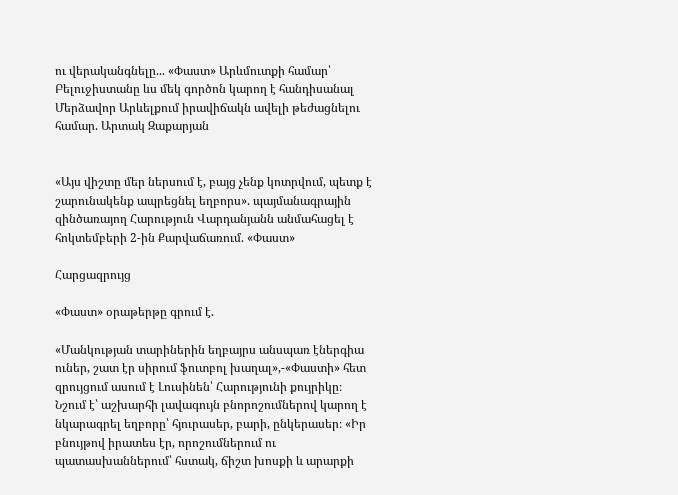ու վերականգնելը... «Փաստ» Արևմուտքի համար՝ Բելուջիստանը ևս մեկ գործոն կարող է հանդիսանալ Մերձավոր Արևելքում իրավիճակն ավելի թեժացնելու համար. Արտակ Զաքարյան


«Այս վիշտը մեր ներսում է, բայց չենք կոտրվում, պետք է շարունակենք ապրեցնել եղբորս». պայմանագրային զինծառայող Հարություն Վարդանյանն անմահացել է հոկտեմբերի 2-ին Քարվաճառում. «Փաստ»

Հարցազրույց

«Փաստ» օրաթերթը գրում է.

«Մանկության տարիներին եղբայրս անսպառ էներգիա ուներ, շատ էր սիրում ֆուտբոլ խաղալ»,-«Փաստի» հետ զրույցում ասում է Լուսինեն՝ Հարությունի քույրիկը։ Նշում է՝ աշխարհի լավագույն բնորոշումներով կարող է նկարագրել եղբորը՝ հյուրասեր, բարի, ընկերասեր։ «Իր բնույթով իրատես էր, որոշումներում ու պատասխաններում՝ հստակ, ճիշտ խոսքի և արարքի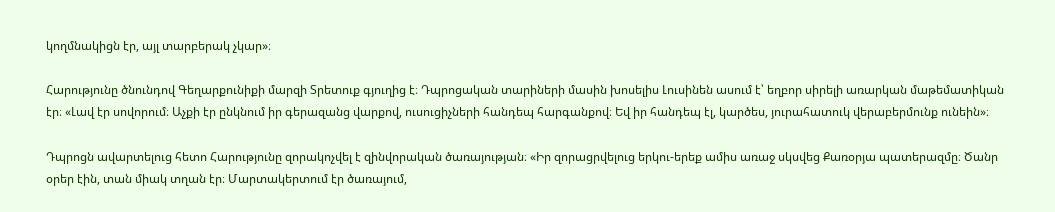կողմնակիցն էր, այլ տարբերակ չկար»։

Հարությունը ծնունդով Գեղարքունիքի մարզի Տրետուք գյուղից է։ Դպրոցական տարիների մասին խոսելիս Լուսինեն ասում է՝ եղբոր սիրելի առարկան մաթեմատիկան էր։ «Լավ էր սովորում։ Աչքի էր ընկնում իր գերազանց վարքով, ուսուցիչների հանդեպ հարգանքով։ Եվ իր հանդեպ էլ, կարծես, յուրահատուկ վերաբերմունք ունեին»։

Դպրոցն ավարտելուց հետո Հարությունը զորակոչվել է զինվորական ծառայության։ «Իր զորացրվելուց երկու-երեք ամիս առաջ սկսվեց Քառօրյա պատերազմը։ Ծանր օրեր էին, տան միակ տղան էր։ Մարտակերտում էր ծառայում,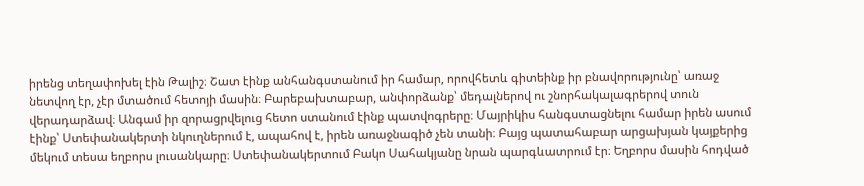իրենց տեղափոխել էին Թալիշ։ Շատ էինք անհանգստանում իր համար, որովհետև գիտեինք իր բնավորությունը՝ առաջ նետվող էր, չէր մտածում հետոյի մասին։ Բարեբախտաբար, անփորձանք՝ մեդալներով ու շնորհակալագրերով տուն վերադարձավ։ Անգամ իր զորացրվելուց հետո ստանում էինք պատվոգրերը։ Մայրիկիս հանգստացնելու համար իրեն ասում էինք՝ Ստեփանակերտի նկուղներում է, ապահով է, իրեն առաջնագիծ չեն տանի։ Բայց պատահաբար արցախյան կայքերից մեկում տեսա եղբորս լուսանկարը։ Ստեփանակերտում Բակո Սահակյանը նրան պարգևատրում էր։ Եղբորս մասին հոդված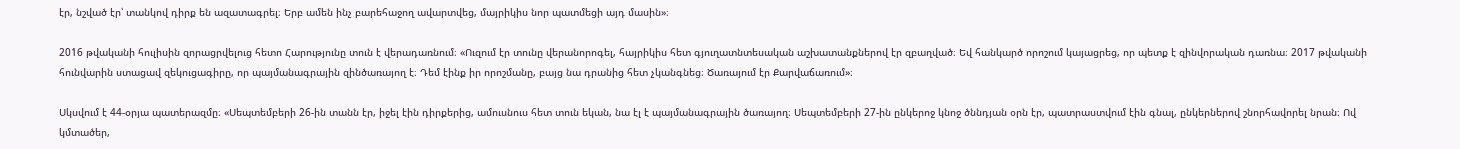էր, նշված էր՝ տանկով դիրք են ազատագրել։ Երբ ամեն ինչ բարեհաջող ավարտվեց, մայրիկիս նոր պատմեցի այդ մասին»։

2016 թվականի հուլիսին զորացրվելուց հետո Հարությունը տուն է վերադառնում։ «Ուզում էր տունը վերանորոգել, հայրիկիս հետ գյուղատնտեսական աշխատանքներով էր զբաղված։ Եվ հանկարծ որոշում կայացրեց, որ պետք է զինվորական դառնա։ 2017 թվականի հունվարին ստացավ զեկուցագիրը, որ պայմանագրային զինծառայող է։ Դեմ էինք իր որոշմանը, բայց նա դրանից հետ չկանգնեց։ Ծառայում էր Քարվաճառում»։

Սկսվում է 44-օրյա պատերազմը։ «Սեպտեմբերի 26-ին տանն էր, իջել էին դիրքերից, ամուսնուս հետ տուն եկան, նա էլ է պայմանագրային ծառայող։ Սեպտեմբերի 27-ին ընկերոջ կնոջ ծննդյան օրն էր, պատրաստվում էին գնալ, ընկերներով շնորհավորել նրան։ Ով կմտածեր,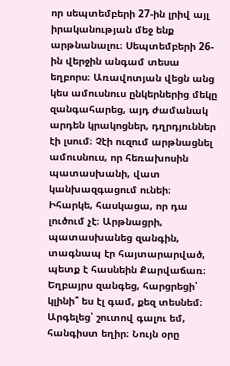որ սեպտեմբերի 27-ին լրիվ այլ իրականության մեջ ենք արթնանալու։ Սեպտեմբերի 26-ին վերջին անգամ տեսա եղբորս։ Առավոտյան վեցն անց կես ամուսնուս ընկերներից մեկը զանգահարեց, այդ ժամանակ արդեն կրակոցներ, դղրդյուններ էի լսում։ Չէի ուզում արթնացնել ամուսնուս, որ հեռախոսին պատասխանի, վատ կանխազգացում ունեի։ Իհարկե, հասկացա, որ դա լուծում չէ։ Արթնացրի, պատասխանեց զանգին, տագնապ էր հայտարարված, պետք է հասնեին Քարվաճառ։ Եղբայրս զանգեց, հարցրեցի՝ կլինի՞ ես էլ գամ, քեզ տեսնեմ։ Արգելեց՝ շուտով գալու եմ, հանգիստ եղիր։ Նույն օրը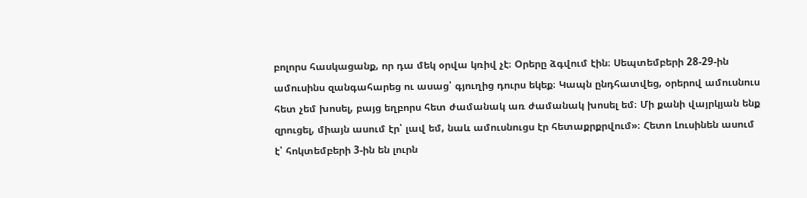բոլորս հասկացանք, որ դա մեկ օրվա կռիվ չէ։ Օրերը ձգվում էին։ Սեպտեմբերի 28-29-ին ամուսինս զանգահարեց ու ասաց՝ գյուղից դուրս եկեք։ Կապն ընդհատվեց, օրերով ամուսնուս հետ չեմ խոսել, բայց եղբորս հետ ժամանակ առ ժամանակ խոսել եմ։ Մի քանի վայրկյան ենք զրուցել, միայն ասում էր՝ լավ եմ, նաև ամուսնուցս էր հետաքրքրվում»։ Հետո Լուսինեն ասում է՝ հոկտեմբերի 3-ին են լուրն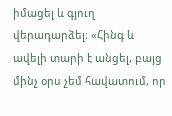իմացել և գյուղ վերադարձել։ «Հինգ և ավելի տարի է անցել, բայց մինչ օրս չեմ հավատում, որ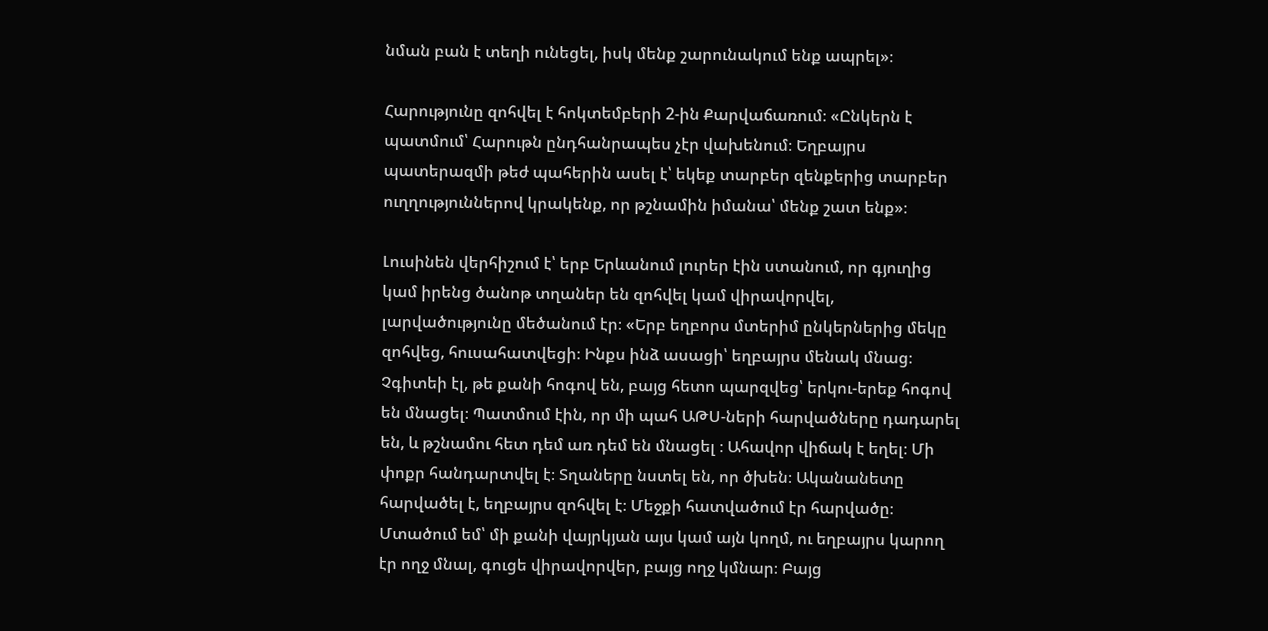նման բան է տեղի ունեցել, իսկ մենք շարունակում ենք ապրել»։

Հարությունը զոհվել է հոկտեմբերի 2-ին Քարվաճառում։ «Ընկերն է պատմում՝ Հարութն ընդհանրապես չէր վախենում։ Եղբայրս պատերազմի թեժ պահերին ասել է՝ եկեք տարբեր զենքերից տարբեր ուղղություններով կրակենք, որ թշնամին իմանա՝ մենք շատ ենք»։

Լուսինեն վերհիշում է՝ երբ Երևանում լուրեր էին ստանում, որ գյուղից կամ իրենց ծանոթ տղաներ են զոհվել կամ վիրավորվել, լարվածությունը մեծանում էր։ «Երբ եղբորս մտերիմ ընկերներից մեկը զոհվեց, հուսահատվեցի։ Ինքս ինձ ասացի՝ եղբայրս մենակ մնաց։ Չգիտեի էլ, թե քանի հոգով են, բայց հետո պարզվեց՝ երկու-երեք հոգով են մնացել։ Պատմում էին, որ մի պահ ԱԹՍ-ների հարվածները դադարել են, և թշնամու հետ դեմ առ դեմ են մնացել ։ Ահավոր վիճակ է եղել։ Մի փոքր հանդարտվել է։ Տղաները նստել են, որ ծխեն։ Ականանետը հարվածել է, եղբայրս զոհվել է։ Մեջքի հատվածում էր հարվածը։ Մտածում եմ՝ մի քանի վայրկյան այս կամ այն կողմ, ու եղբայրս կարող էր ողջ մնալ, գուցե վիրավորվեր, բայց ողջ կմնար։ Բայց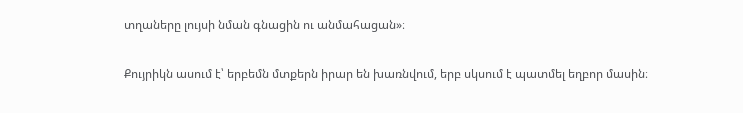տղաները լույսի նման գնացին ու անմահացան»։

Քույրիկն ասում է՝ երբեմն մտքերն իրար են խառնվում, երբ սկսում է պատմել եղբոր մասին։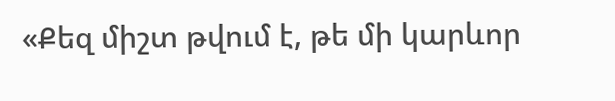«Քեզ միշտ թվում է, թե մի կարևոր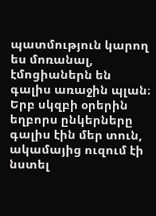պատմություն կարող ես մոռանալ, էմոցիաներն են գալիս առաջին պլան։ Երբ սկզբի օրերին եղբորս ընկերները գալիս էին մեր տուն, ակամայից ուզում էի նստել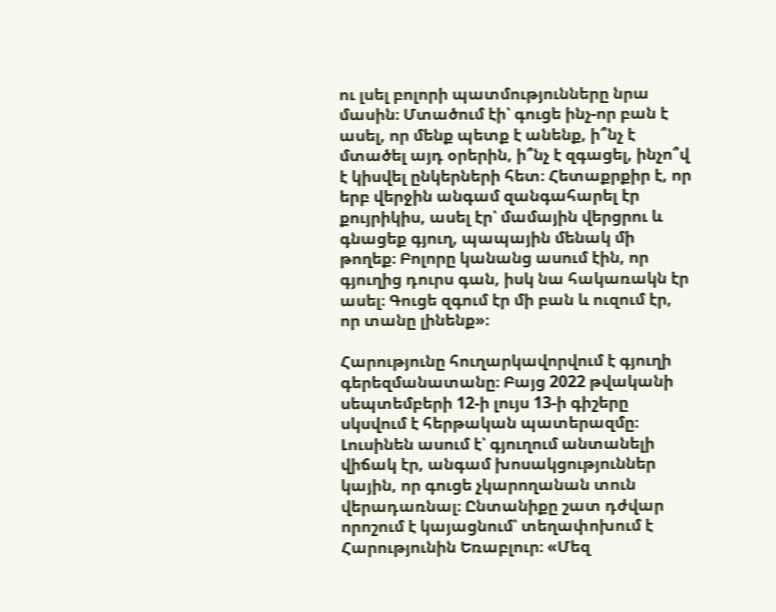ու լսել բոլորի պատմությունները նրա մասին։ Մտածում էի՝ գուցե ինչ-որ բան է ասել, որ մենք պետք է անենք, ի՞նչ է մտածել այդ օրերին, ի՞նչ է զգացել, ինչո՞վ է կիսվել ընկերների հետ։ Հետաքրքիր է, որ երբ վերջին անգամ զանգահարել էր քույրիկիս, ասել էր՝ մամային վերցրու և գնացեք գյուղ, պապային մենակ մի թողեք։ Բոլորը կանանց ասում էին, որ գյուղից դուրս գան, իսկ նա հակառակն էր ասել։ Գուցե զգում էր մի բան և ուզում էր, որ տանը լինենք»։

Հարությունը հուղարկավորվում է գյուղի գերեզմանատանը։ Բայց 2022 թվականի սեպտեմբերի 12-ի լույս 13-ի գիշերը սկսվում է հերթական պատերազմը։ Լուսինեն ասում է՝ գյուղում անտանելի վիճակ էր, անգամ խոսակցություններ կային, որ գուցե չկարողանան տուն վերադառնալ։ Ընտանիքը շատ դժվար որոշում է կայացնում՝ տեղափոխում է Հարությունին Եռաբլուր։ «Մեզ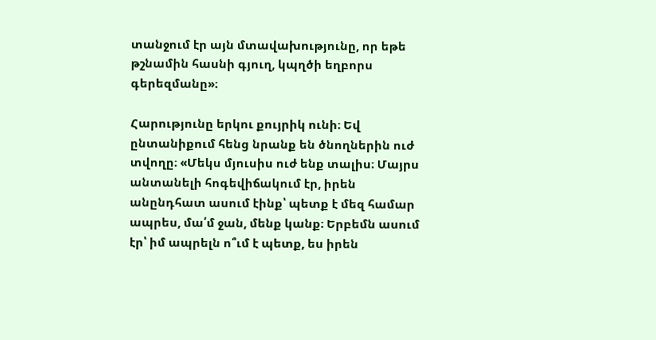տանջում էր այն մտավախությունը, որ եթե թշնամին հասնի գյուղ, կպղծի եղբորս գերեզմանը»։

Հարությունը երկու քույրիկ ունի։ Եվ ընտանիքում հենց նրանք են ծնողներին ուժ տվողը։ «Մեկս մյուսիս ուժ ենք տալիս։ Մայրս անտանելի հոգեվիճակում էր, իրեն անընդհատ ասում էինք՝ պետք է մեզ համար ապրես, մա՛մ ջան, մենք կանք։ Երբեմն ասում էր՝ իմ ապրելն ո՞ւմ է պետք, ես իրեն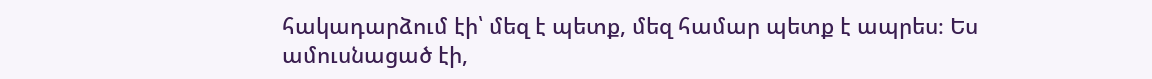հակադարձում էի՝ մեզ է պետք, մեզ համար պետք է ապրես։ Ես ամուսնացած էի,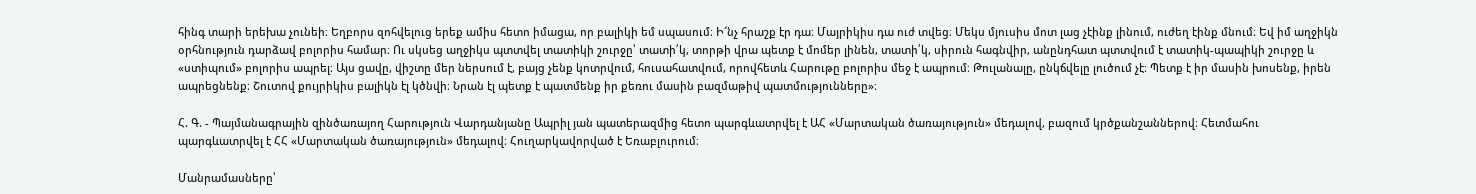հինգ տարի երեխա չունեի։ Եղբորս զոհվելուց երեք ամիս հետո իմացա, որ բալիկի եմ սպասում։ Ի՜նչ հրաշք էր դա։ Մայրիկիս դա ուժ տվեց։ Մեկս մյուսիս մոտ լաց չէինք լինում, ուժեղ էինք մնում։ Եվ իմ աղջիկն օրհնություն դարձավ բոլորիս համար։ Ու սկսեց աղջիկս պտտվել տատիկի շուրջը՝ տատի՛կ, տորթի վրա պետք է մոմեր լինեն, տատի՛կ, սիրուն հագնվիր, անընդհատ պտտվում է տատիկ-պապիկի շուրջը և «ստիպում» բոլորիս ապրել։ Այս ցավը, վիշտը մեր ներսում է, բայց չենք կոտրվում, հուսահատվում, որովհետև Հարութը բոլորիս մեջ է ապրում։ Թուլանալը, ընկճվելը լուծում չէ։ Պետք է իր մասին խոսենք, իրեն ապրեցնենք։ Շուտով քույրիկիս բալիկն էլ կծնվի։ Նրան էլ պետք է պատմենք իր քեռու մասին բազմաթիվ պատմությունները»։

Հ. Գ. - Պայմանագրային զինծառայող Հարություն Վարդանյանը Ապրիլ յան պատերազմից հետո պարգևատրվել է ԱՀ «Մարտական ծառայություն» մեդալով, բազում կրծքանշաններով։ Հետմահու պարգևատրվել է ՀՀ «Մարտական ծառայություն» մեդալով։ Հուղարկավորված է Եռաբլուրում։

Մանրամասները՝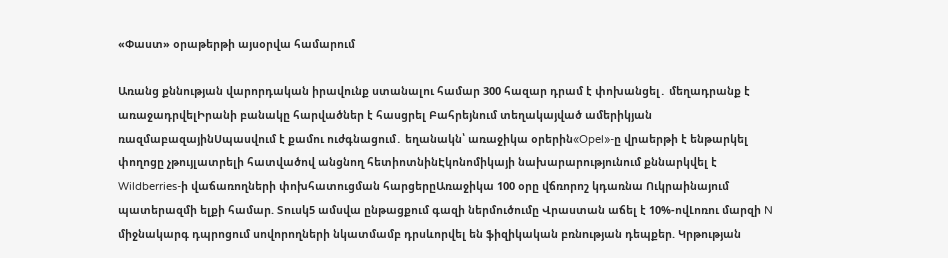«Փաստ» օրաթերթի այսօրվա համարում

Առանց քննության վարորդական իրավունք ստանալու համար 300 հազար դրամ է փոխանցել․ մեղադրանք է առաջադրվելԻրանի բանակը հարվածներ է հասցրել Բահրեյնում տեղակայված ամերիկյան ռազմաբազայինՍպասվում է քամու ուժգնացում․ եղանակն՝ առաջիկա օրերին«Opel»-ը վրաերթի է ենթարկել փողոցը չթույլատրելի հատվածով անցնող հետիոտնինԷկոնոմիկայի նախարարությունում քննարկվել է Wildberries-ի վաճառողների փոխհատուցման հարցերըԱռաջիկա 100 օրը վճռորոշ կդառնա Ուկրաինայում պատերազմի ելքի համար. Տուսկ5 ամսվա ընթացքում գազի ներմուծումը Վրաստան աճել է 10%-ովԼոռու մարզի N միջնակարգ դպրոցում սովորողների նկատմամբ դրսևորվել են ֆիզիկական բռնnւթյան դեպքեր. Կրթության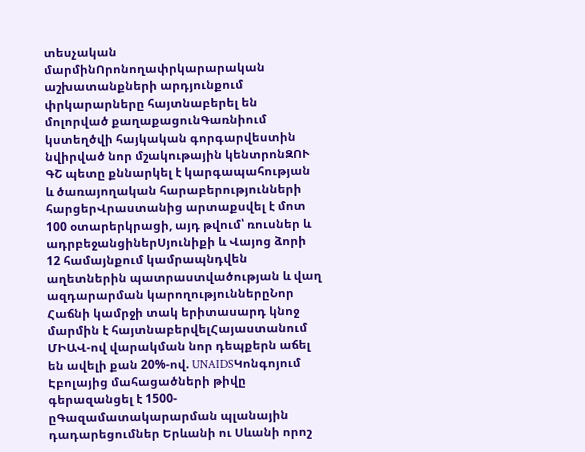տեսչական մարմինՈրոնողափրկարարական աշխատանքների արդյունքում փրկարարները հայտնաբերել են մոլորված քաղաքացունԳառնիում կստեղծվի հայկական գորգարվեստին նվիրված նոր մշակութային կենտրոնԶՈՒ ԳՇ պետը քննարկել է կարգապահության և ծառայողական հարաբերությունների հարցերՎրաստանից արտաքսվել է մոտ 100 օտարերկրացի, այդ թվում՝ ռուսներ և ադրբեջանցիներՍյունիքի և Վայոց ձորի 12 համայնքում կամրապնդվեն աղետներին պատրաստվածության և վաղ ազդարարման կարողություններըՆոր Հաճնի կամրջի տակ երիտասարդ կնոջ մարմին է հայտնաբերվելՀայաստանում ՄԻԱՎ-ով վարակման նոր դեպքերն աճել են ավելի քան 20%-ով. UNAIDSԿոնգոյում Էբոլայից մահացածների թիվը գերազանցել է 1500-ըԳազամատակարարման պլանային դադարեցումներ Երևանի ու Սևանի որոշ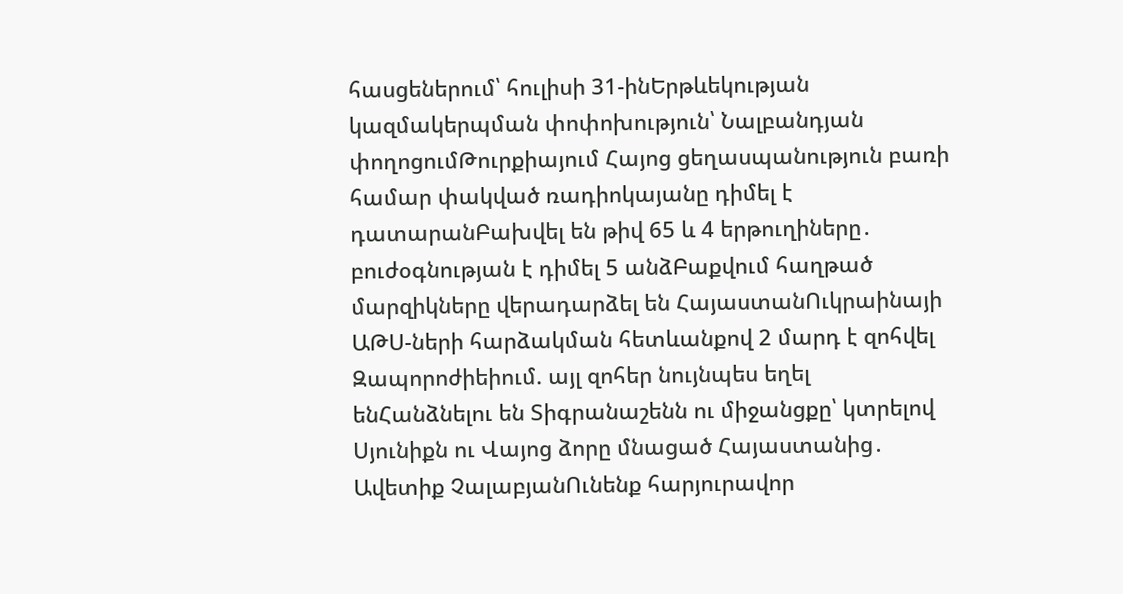հասցեներում՝ հուլիսի 31-ինԵրթևեկության կազմակերպման փոփոխություն՝ Նալբանդյան փողոցումԹուրքիայում Հայոց ցեղասպանություն բառի համար փակված ռադիոկայանը դիմել է դատարանԲախվել են թիվ 65 և 4 երթուղիները․ բուժօգնության է դիմել 5 անձԲաքվում հաղթած մարզիկները վերադարձել են ՀայաստանՈւկրաինայի ԱԹՍ-ների հարձակման հետևանքով 2 մարդ է զոհվել Զապորոժիեիում. այլ զոհեր նույնպես եղել ենՀանձնելու են Տիգրանաշենն ու միջանցքը՝ կտրելով Սյունիքն ու Վայոց ձորը մնացած Հայաստանից․ Ավետիք ՉալաբյանՈւնենք հարյուրավոր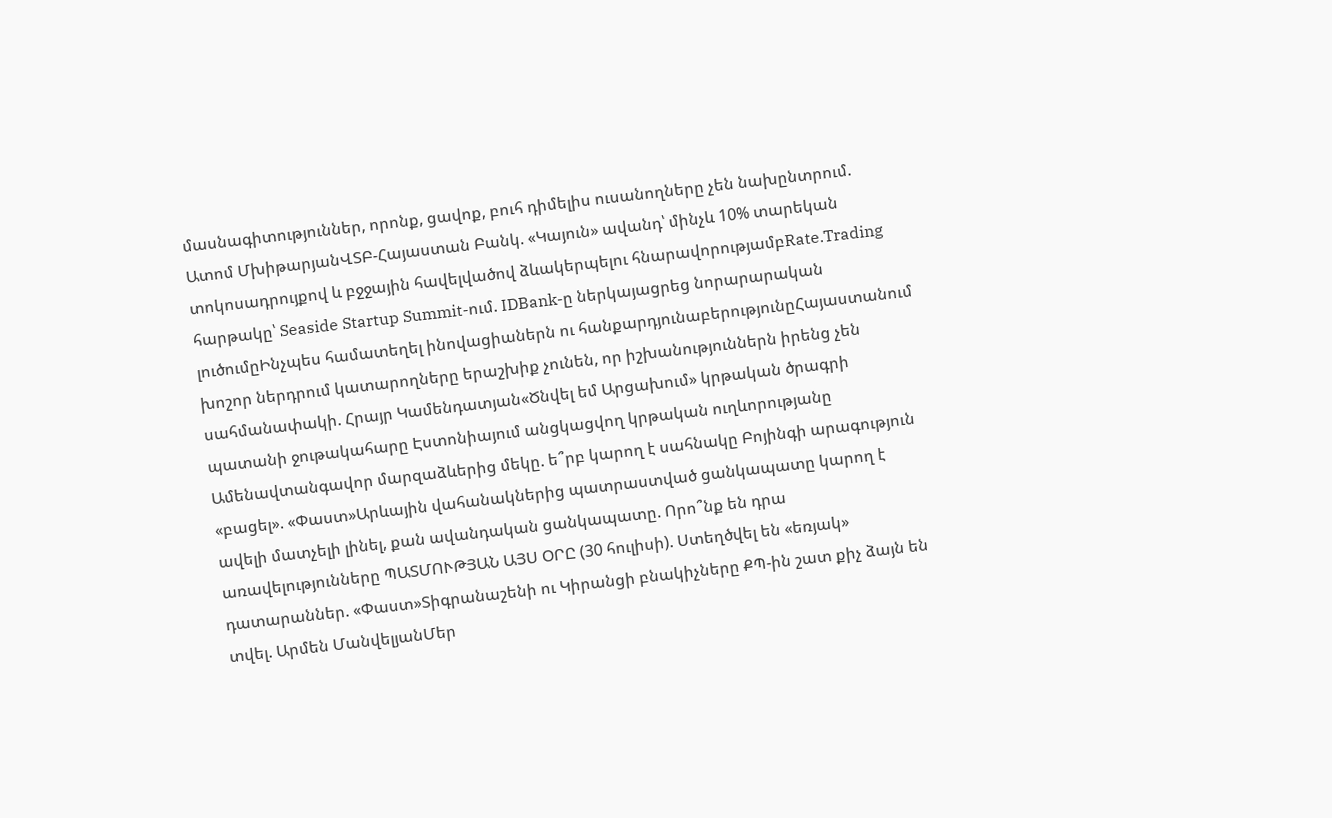մասնագիտություններ, որոնք, ցավոք, բուհ դիմելիս ուսանողները չեն նախընտրում. Ատոմ ՄխիթարյանՎՏԲ-Հայաստան Բանկ. «Կայուն» ավանդ՝ մինչև 10% տարեկան տոկոսադրույքով և բջջային հավելվածով ձևակերպելու հնարավորությամբRate.Trading հարթակը՝ Seaside Startup Summit-ում. IDBank-ը ներկայացրեց նորարարական լուծումըԻնչպես համատեղել ինովացիաներն ու հանքարդյունաբերությունըՀայաստանում խոշոր ներդրում կատարողները երաշխիք չունեն, որ իշխանություններն իրենց չեն սահմանափակի. Հրայր Կամենդատյան«Ծնվել եմ Արցախում» կրթական ծրագրի պատանի ջութակահարը Էստոնիայում անցկացվող կրթական ուղևորությանը Ամենավտանգավոր մարզաձևերից մեկը. ե՞րբ կարող է սահնակը Բոյինգի արագություն «բացել». «Փաստ»Արևային վահանակներից պատրաստված ցանկապատը կարող է ավելի մատչելի լինել, քան ավանդական ցանկապատը. Որո՞նք են դրա առավելությունները ՊԱՏՄՈՒԹՅԱՆ ԱՅՍ ՕՐԸ (30 հուլիսի). Ստեղծվել են «եռյակ» դատարաններ. «Փաստ»Տիգրանաշենի ու Կիրանցի բնակիչները ՔՊ-ին շատ քիչ ձայն են տվել. Արմեն ՄանվելյանՄեր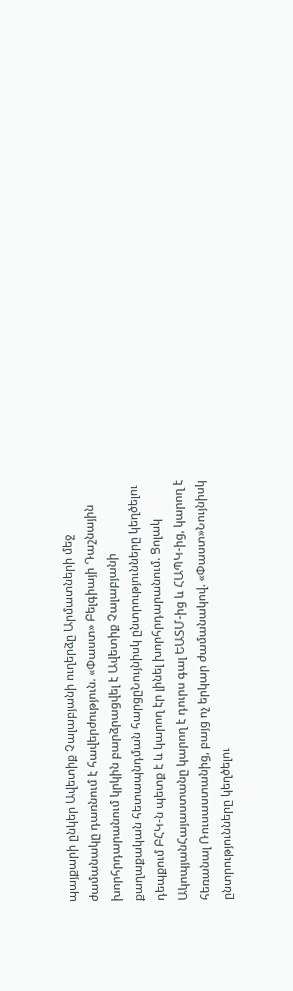պայքարի ընկեր Ավետիք Չալաբյանի ուղերձը Արմատների մեջ ժամանակը դառնում է հավերժություն. «Փաստ» Բելգիայի Դաշնային խորհրդարանում կրկին բարձրացվել է Ավետիք Չալաբյանի քաղաքական հետապնդման հարցըՆույնիսկ ընտրությունները կեղծելու դեպքում ԲՀԿ-ն պետք է և կարող էր լինել խորհրդարանում. Ցոլակ ԱկոպյանՀայաստանը կարող է դուրս գալ ԵԱՏՄ-ից և ՀԱՊԿ-ից, կարող է հեռանալ Ռուսաստանից, բայց ոչ երկար ժամանակով. «Փաստ»Նույնիսկ ընտրությունները կեղծելու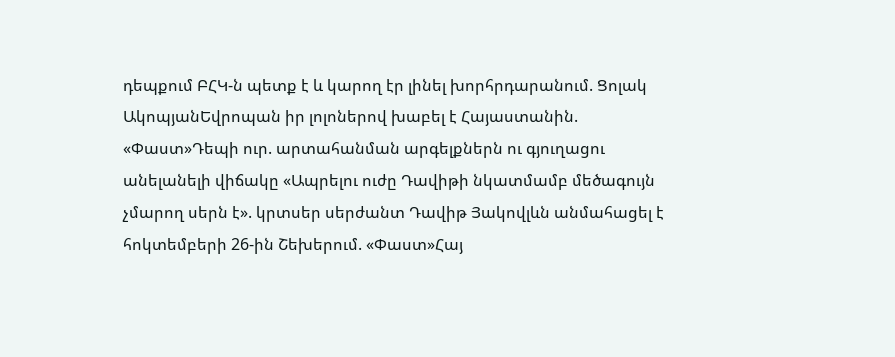դեպքում ԲՀԿ-ն պետք է և կարող էր լինել խորհրդարանում. Ցոլակ ԱկոպյանԵվրոպան իր լոլոներով խաբել է Հայաստանին. «Փաստ»Դեպի ուր. արտահանման արգելքներն ու գյուղացու անելանելի վիճակը «Ապրելու ուժը Դավիթի նկատմամբ մեծագույն չմարող սերն է». կրտսեր սերժանտ Դավիթ Յակովլևն անմահացել է հոկտեմբերի 26-ին Շեխերում. «Փաստ»Հայ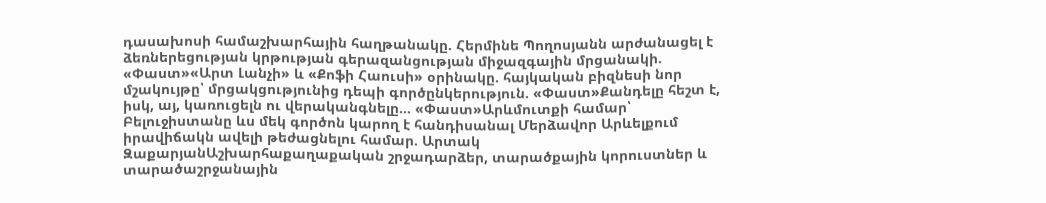դասախոսի համաշխարհային հաղթանակը. Հերմինե Պողոսյանն արժանացել է ձեռներեցության կրթության գերազանցության միջազգային մրցանակի. «Փաստ»«Արտ Լանչի» և «Քոֆի Հաուսի» օրինակը. հայկական բիզնեսի նոր մշակույթը՝ մրցակցությունից դեպի գործընկերություն. «Փաստ»Քանդելը հեշտ է, իսկ, այ, կառուցելն ու վերականգնելը... «Փաստ»Արևմուտքի համար՝ Բելուջիստանը ևս մեկ գործոն կարող է հանդիսանալ Մերձավոր Արևելքում իրավիճակն ավելի թեժացնելու համար. Արտակ ԶաքարյանԱշխարհաքաղաքական շրջադարձեր, տարածքային կորուստներ և տարածաշրջանային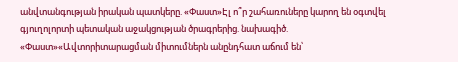անվտանգության իրական պատկերը. «Փաստ»Էլ ո՞ր շահառուները կարող են օգտվել գյուղոլորտի պետական աջակցության ծրագրերից. նախագիծ. «Փաստ»«Ավտորիտարացման միտումներն անընդհատ աճում են՝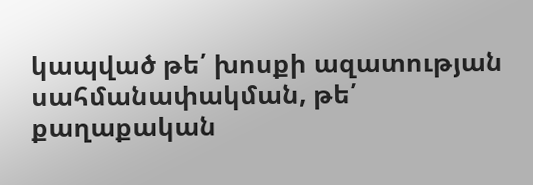կապված թե՛ խոսքի ազատության սահմանափակման, թե՛ քաղաքական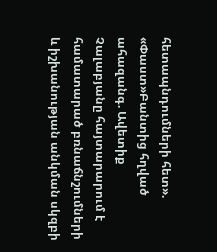հետապնդումների հետ». «Փաստ»Բանտից հղված ահազանգ. Ավետիք Չալաբյանը հայտարարում է համատարած բռնաճնշումների և իշխանության անկման սկզբի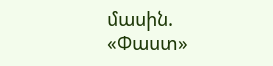մասին. «Փաստ»